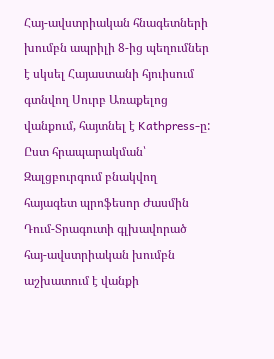Հայ-ավստրիական հնագետների խումբն ապրիլի 8-ից պեղումներ է սկսել Հայաստանի հյուիսում գտնվող Սուրբ Առաքելոց վանքում, հայտնել է Kathpress-ը:
Ըստ հրապարակման՝ Զալցբուրգում բնակվող հայագետ պրոֆեսոր Ժասմին Դում-Տրագուտի գլխավորած հայ-ավստրիական խումբն աշխատում է վանքի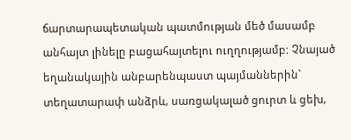ճարտարապետական պատմության մեծ մասամբ անհայտ լինելը բացահայտելու ուղղությամբ: Չնայած եղանակային անբարենպաստ պայմաններին` տեղատարափ անձրև, սառցակալած ցուրտ և ցեխ,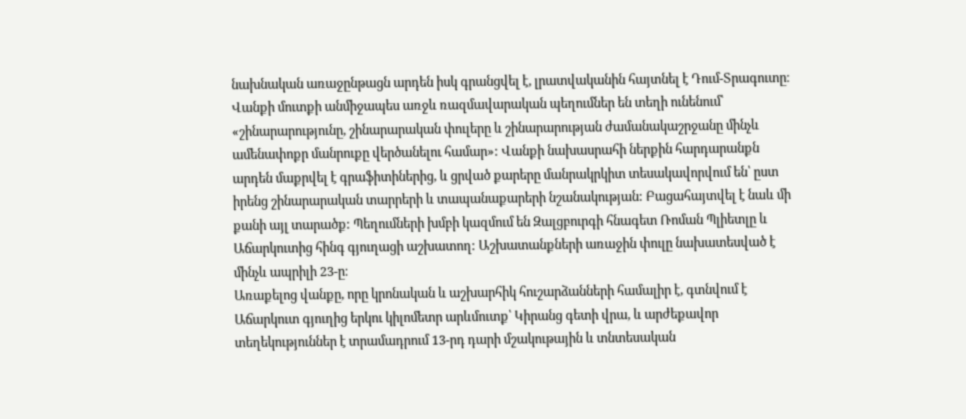նախնական առաջընթացն արդեն իսկ գրանցվել է, լրատվականին հայտնել է Դում-Տրագուտը։
Վանքի մուտքի անմիջապես առջև ռազմավարական պեղումներ են տեղի ունենում՝ «շինարարությունը, շինարարական փուլերը և շինարարության ժամանակաշրջանը մինչև ամենափոքր մանրուքը վերծանելու համար»: Վանքի նախասրահի ներքին հարդարանքն արդեն մաքրվել է գրաֆիտիներից, և ցրված քարերը մանրակրկիտ տեսակավորվում են՝ ըստ իրենց շինարարական տարրերի և տապանաքարերի նշանակության: Բացահայտվել է նաև մի քանի այլ տարածք: Պեղումների խմբի կազմում են Զալցբուրգի հնագետ Ռոման Պլիետլը և Աճարկուտից հինգ գյուղացի աշխատող: Աշխատանքների առաջին փուլը նախատեսված է մինչև ապրիլի 23-ը։
Առաքելոց վանքը, որը կրոնական և աշխարհիկ հուշարձանների համալիր է, գտնվում է Աճարկուտ գյուղից երկու կիլոմետր արևմուտք՝ Կիրանց գետի վրա, և արժեքավոր տեղեկություններ է տրամադրում 13-րդ դարի մշակութային և տնտեսական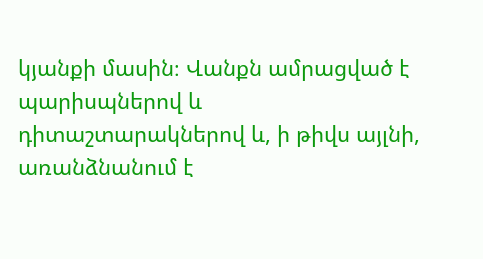կյանքի մասին։ Վանքն ամրացված է պարիսպներով և դիտաշտարակներով և, ի թիվս այլնի, առանձնանում է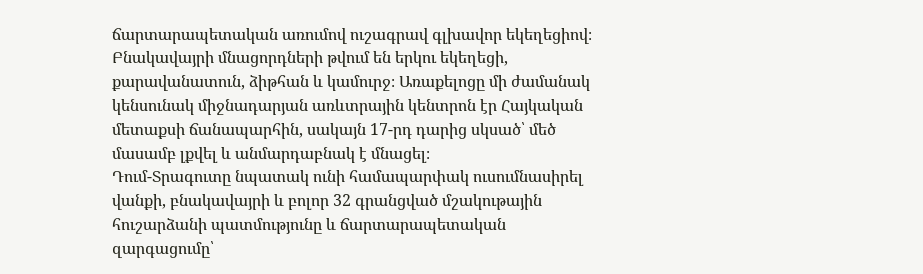ճարտարապետական առումով ուշագրավ գլխավոր եկեղեցիով։ Բնակավայրի մնացորդների թվում են երկու եկեղեցի, քարավանատուն, ձիթհան և կամուրջ։ Առաքելոցը մի ժամանակ կենսունակ միջնադարյան առևտրային կենտրոն էր Հայկական մետաքսի ճանապարհին, սակայն 17-րդ դարից սկսած՝ մեծ մասամբ լքվել և անմարդաբնակ է մնացել։
Դում-Տրագուտը նպատակ ունի համապարփակ ուսումնասիրել վանքի, բնակավայրի և բոլոր 32 գրանցված մշակութային հուշարձանի պատմությունը և ճարտարապետական զարգացումը՝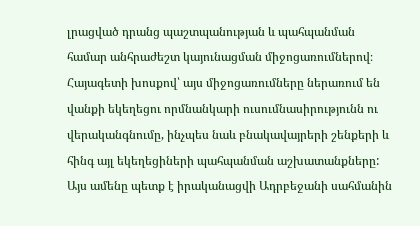լրացված դրանց պաշտպանության և պահպանման համար անհրաժեշտ կայունացման միջոցառումներով։ Հայագետի խոսքով՝ այս միջոցառումները ներառում են վանքի եկեղեցու որմնանկարի ուսումնասիրությունն ու վերականգնումը, ինչպես նաև բնակավայրերի շենքերի և հինգ այլ եկեղեցիների պահպանման աշխատանքները: Այս ամենը պետք է իրականացվի Ադրբեջանի սահմանին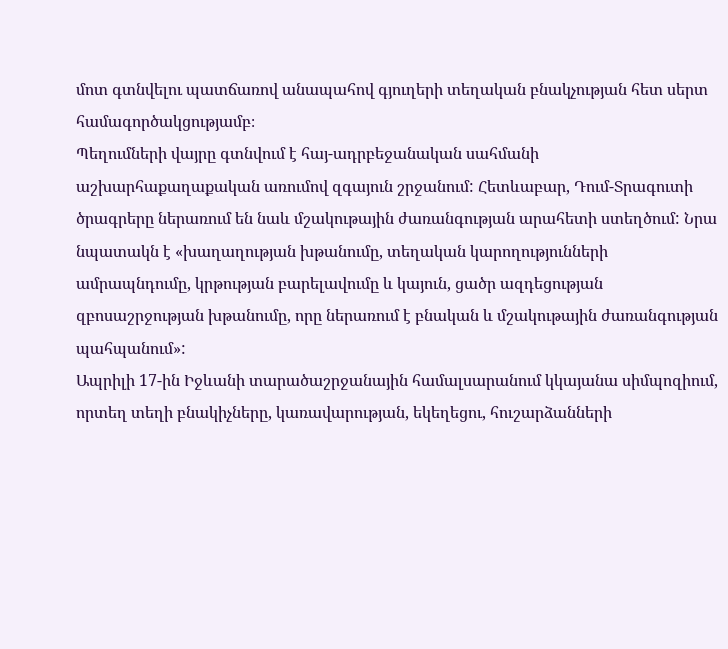մոտ գտնվելու պատճառով անապահով գյուղերի տեղական բնակչության հետ սերտ համագործակցությամբ։
Պեղումների վայրը գտնվում է հայ-ադրբեջանական սահմանի աշխարհաքաղաքական առումով զգայուն շրջանում: Հետևաբար, Դում-Տրագուտի ծրագրերը ներառում են նաև մշակութային ժառանգության արահետի ստեղծում: Նրա նպատակն է «խաղաղության խթանումը, տեղական կարողությունների ամրապնդումը, կրթության բարելավումը և կայուն, ցածր ազդեցության զբոսաշրջության խթանումը, որը ներառում է բնական և մշակութային ժառանգության պահպանում»:
Ապրիլի 17-ին Իջևանի տարածաշրջանային համալսարանում կկայանա սիմպոզիում, որտեղ տեղի բնակիչները, կառավարության, եկեղեցու, հուշարձանների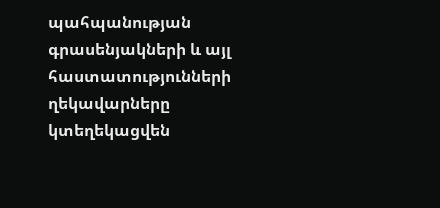պահպանության գրասենյակների և այլ հաստատությունների ղեկավարները կտեղեկացվեն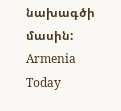նախագծի մասին:
Armenia Today